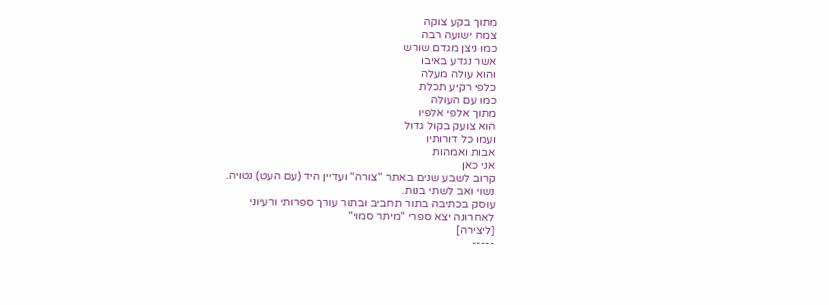מתוך בקע צוקה
צמח ישועה רבה
כמו ניצן מגדם שורש
אשר נגדע באיבו
והוא עולה מעלה
כלפי רקיע תכלת
כמו עם העולה
מתוך אלפי אלפיו
הוא צועק בקול גדול
ועמו כל דורותיו
אבות ואמהות
אני כאן
קרוב לשבע שנים באתר "צורה" ועדיין היד (עם העט) נטויה.
נשוי ואב לשתי בנות.
עוסק בכתיבה בתור תחביב ובתור עורך ספרותי ורעיוני
לאחרונה יצא ספרי "מיתר סמוי"
[ליצירה]
-----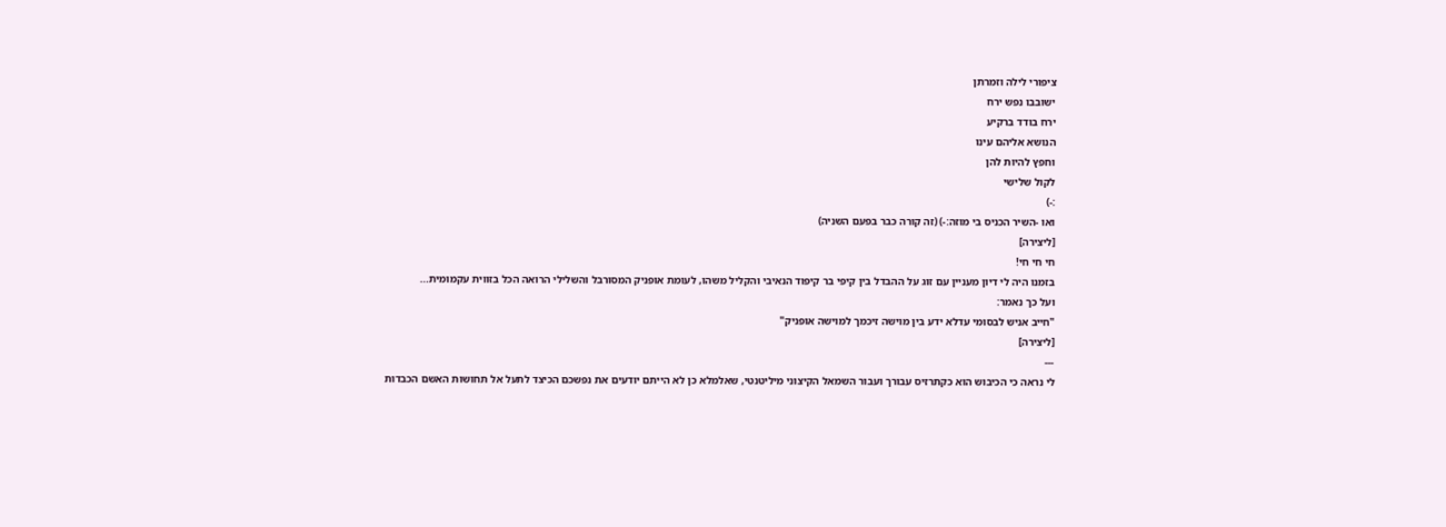ציפורי לילה וזמרתן
ישובבו נפש ירח
ירח בודד ברקיע
הנושא אליהם עינו
וחפץ להיות להן
לקול שלישי
:-)
ואו -השיר הכניס בי מוזה:-) (זה קורה כבר בפעם השניה)
[ליצירה]
חי חי חי!
בזמנו היה לי דיון מעניין עם זוג על ההבדל בין קיפי בר קיפוד הנאיבי והקליל משהו, לעומת אופניק המסורבל והשלילי הרואה הכל בזווית עקמומית...
ועל כך נאמר:
"חייב אניש לבסומי עדלא ידע בין מוישה זיכמך למוישה אופניק"
[ליצירה]
---
לי נראה כי הכיבוש הוא כקתרזיס עבורך ועבור השמאל הקיצוני מיליטנטי, שאלמלא כן לא הייתם יודעים את נפשכם הכיצד לתעל אל תחושות האשם הכבדות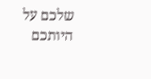שלכם על היותכם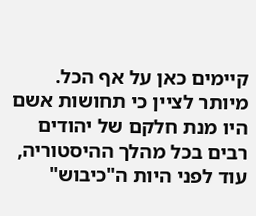קיימים כאן על אף הכל.
מיותר לציין כי תחושות אשם היו מנת חלקם של יהודים רבים בכל מהלך ההיסטוריה, עוד לפני היות ה"כיבוש"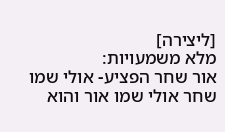[ליצירה]
מלא משמעויות:
אור שחר הפציע- אולי שמו שחר אולי שמו אור והוא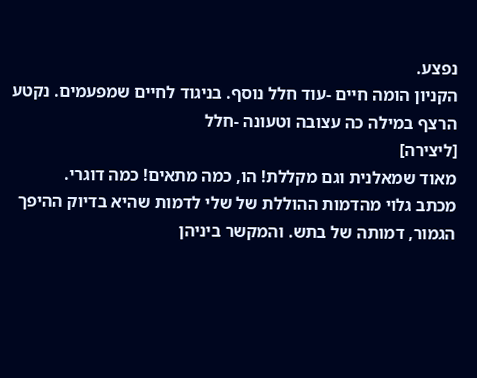נפצע.
הקניון הומה חיים -עוד חלל נוסף. בניגוד לחיים שמפעמים. נקטע הרצף במילה כה עצובה וטעונה -חלל
[ליצירה]
מאוד שמאלנית וגם מקללת! הו, כמה מתאים! כמה דוגרי.
מכתב גלוי מהדמות ההוללת של שלי לדמות שהיא בדיוק ההיפך הגמור, דמותה של בתש. והמקשר ביניהן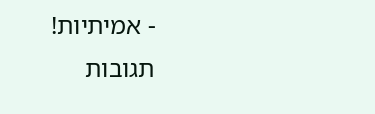- אמיתיות!
תגובות